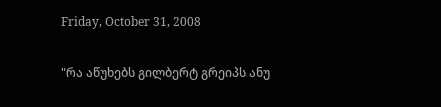Friday, October 31, 2008

"რა აწუხებს გილბერტ გრეიპს ანუ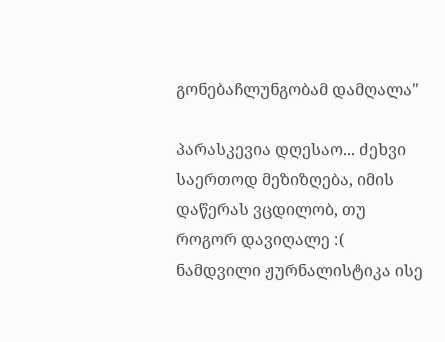გონებაჩლუნგობამ დამღალა"

პარასკევია დღესაო... ძეხვი საერთოდ მეზიზღება, იმის დაწერას ვცდილობ, თუ როგორ დავიღალე :( ნამდვილი ჟურნალისტიკა ისე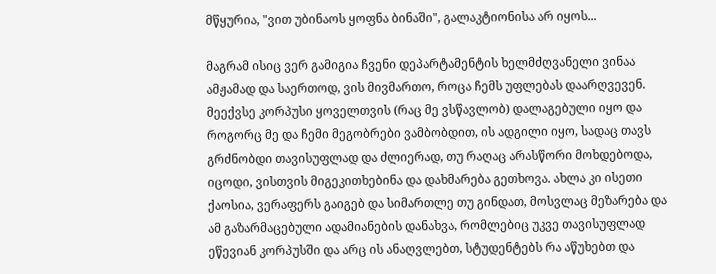მწყურია, "ვით უბინაოს ყოფნა ბინაში", გალაკტიონისა არ იყოს...

მაგრამ ისიც ვერ გამიგია ჩვენი დეპარტამენტის ხელმძღვანელი ვინაა ამჟამად და საერთოდ, ვის მივმართო, როცა ჩემს უფლებას დაარღვევენ. მეექვსე კორპუსი ყოველთვის (რაც მე ვსწავლობ) დალაგებული იყო და როგორც მე და ჩემი მეგობრები ვამბობდით, ის ადგილი იყო, სადაც თავს გრძნობდი თავისუფლად და ძლიერად, თუ რაღაც არასწორი მოხდებოდა, იცოდი, ვისთვის მიგეკითხებინა და დახმარება გეთხოვა. ახლა კი ისეთი ქაოსია, ვერაფერს გაიგებ და სიმართლე თუ გინდათ, მოსვლაც მეზარება და ამ გაზარმაცებული ადამიანების დანახვა, რომლებიც უკვე თავისუფლად ეწევიან კორპუსში და არც ის ანაღვლებთ, სტუდენტებს რა აწუხებთ და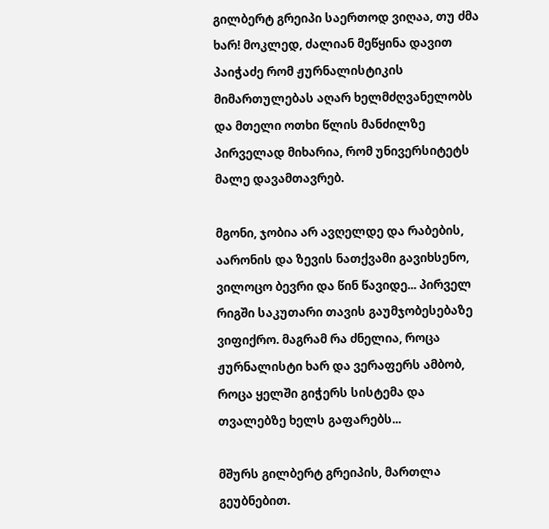გილბერტ გრეიპი საერთოდ ვიღაა, თუ ძმა ხარ! მოკლედ, ძალიან მეწყინა დავით პაიჭაძე რომ ჟურნალისტიკის მიმართულებას აღარ ხელმძღვანელობს და მთელი ოთხი წლის მანძილზე პირველად მიხარია, რომ უნივერსიტეტს მალე დავამთავრებ.

მგონი, ჯობია არ ავღელდე და რაბების, აარონის და ზევის ნათქვამი გავიხსენო, ვილოცო ბევრი და წინ წავიდე... პირველ რიგში საკუთარი თავის გაუმჯობესებაზე ვიფიქრო. მაგრამ რა ძნელია, როცა ჟურნალისტი ხარ და ვერაფერს ამბობ, როცა ყელში გიჭერს სისტემა და თვალებზე ხელს გაფარებს...

მშურს გილბერტ გრეიპის, მართლა გეუბნებით.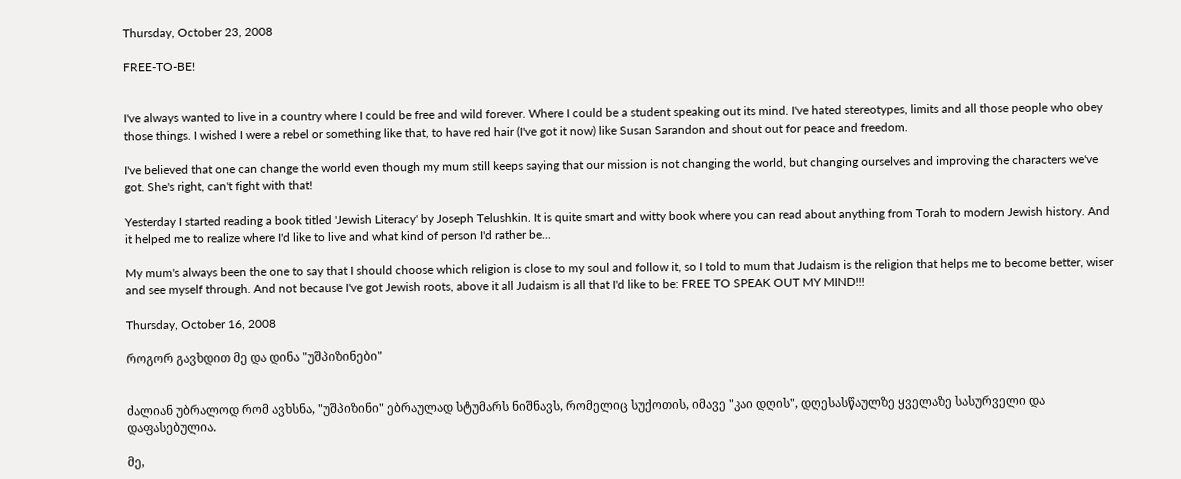Thursday, October 23, 2008

FREE-TO-BE!


I've always wanted to live in a country where I could be free and wild forever. Where I could be a student speaking out its mind. I've hated stereotypes, limits and all those people who obey those things. I wished I were a rebel or something like that, to have red hair (I've got it now) like Susan Sarandon and shout out for peace and freedom.

I've believed that one can change the world even though my mum still keeps saying that our mission is not changing the world, but changing ourselves and improving the characters we've got. She's right, can't fight with that!

Yesterday I started reading a book titled 'Jewish Literacy' by Joseph Telushkin. It is quite smart and witty book where you can read about anything from Torah to modern Jewish history. And it helped me to realize where I'd like to live and what kind of person I'd rather be...

My mum's always been the one to say that I should choose which religion is close to my soul and follow it, so I told to mum that Judaism is the religion that helps me to become better, wiser and see myself through. And not because I've got Jewish roots, above it all Judaism is all that I'd like to be: FREE TO SPEAK OUT MY MIND!!!

Thursday, October 16, 2008

როგორ გავხდით მე და დინა "უშპიზინები"


ძალიან უბრალოდ რომ ავხსნა, "უშპიზინი" ებრაულად სტუმარს ნიშნავს, რომელიც სუქოთის, იმავე "კაი დღის", დღესასწაულზე ყველაზე სასურველი და დაფასებულია.

მე,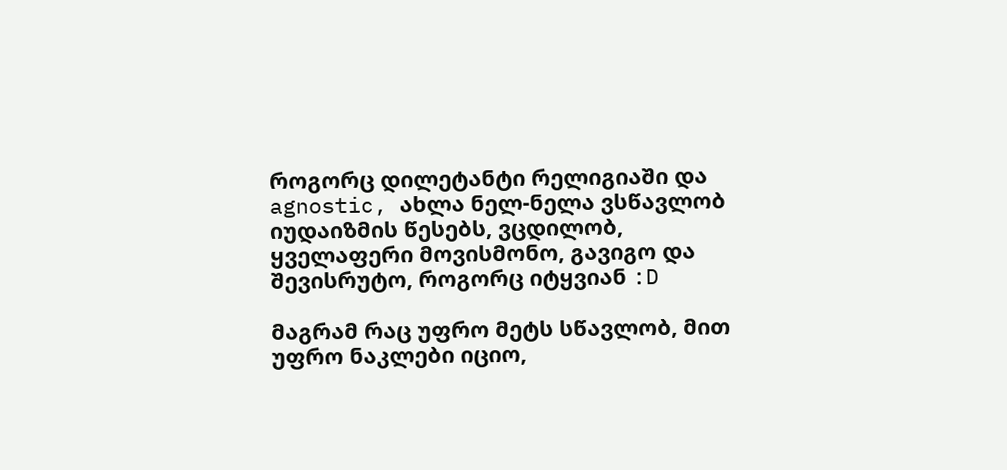როგორც დილეტანტი რელიგიაში და agnostic, ახლა ნელ-ნელა ვსწავლობ იუდაიზმის წესებს, ვცდილობ, ყველაფერი მოვისმონო, გავიგო და შევისრუტო, როგორც იტყვიან :D

მაგრამ რაც უფრო მეტს სწავლობ, მით უფრო ნაკლები იციო,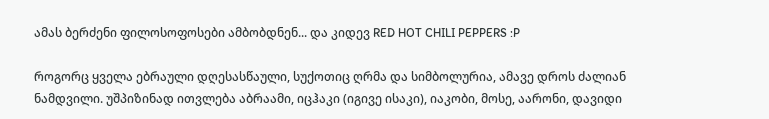ამას ბერძენი ფილოსოფოსები ამბობდნენ... და კიდევ RED HOT CHILI PEPPERS :P

როგორც ყველა ებრაული დღესასწაული, სუქოთიც ღრმა და სიმბოლურია, ამავე დროს ძალიან ნამდვილი. უშპიზინად ითვლება აბრაამი, იცჰაკი (იგივე ისაკი), იაკობი, მოსე, აარონი, დავიდი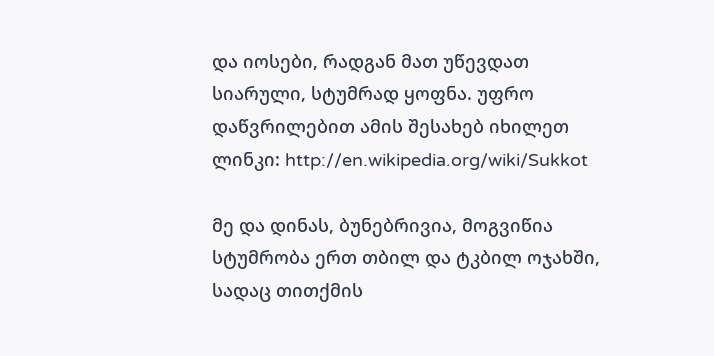და იოსები, რადგან მათ უწევდათ სიარული, სტუმრად ყოფნა. უფრო დაწვრილებით ამის შესახებ იხილეთ ლინკი: http://en.wikipedia.org/wiki/Sukkot

მე და დინას, ბუნებრივია, მოგვიწია სტუმრობა ერთ თბილ და ტკბილ ოჯახში, სადაც თითქმის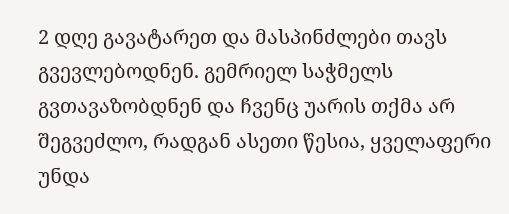2 დღე გავატარეთ და მასპინძლები თავს გვევლებოდნენ. გემრიელ საჭმელს გვთავაზობდნენ და ჩვენც უარის თქმა არ შეგვეძლო, რადგან ასეთი წესია, ყველაფერი უნდა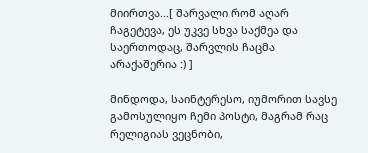მიირთვა...[ შარვალი რომ აღარ ჩაგეტევა, ეს უკვე სხვა საქმეა და საერთოდაც, შარვლის ჩაცმა არაქაშერია :) ]

მინდოდა, საინტერესო, იუმორით სავსე გამოსულიყო ჩემი პოსტი, მაგრამ რაც რელიგიას ვეცნობი,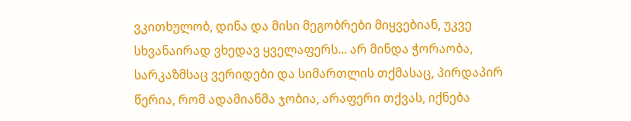ვკითხულობ, დინა და მისი მეგობრები მიყვებიან, უკვე სხვანაირად ვხედავ ყველაფერს... არ მინდა ჭორაობა, სარკაზმსაც ვერიდები და სიმართლის თქმასაც, პირდაპირ წერია, რომ ადამიანმა ჯობია, არაფერი თქვას, იქნება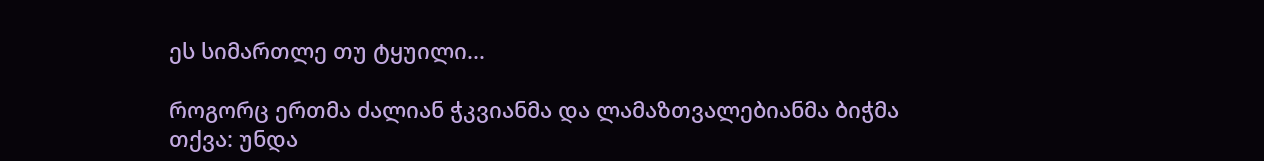ეს სიმართლე თუ ტყუილი...

როგორც ერთმა ძალიან ჭკვიანმა და ლამაზთვალებიანმა ბიჭმა თქვა: უნდა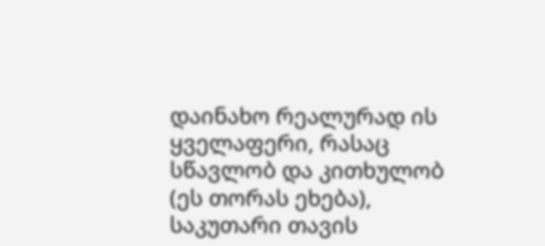დაინახო რეალურად ის ყველაფერი, რასაც სწავლობ და კითხულობ (ეს თორას ეხება), საკუთარი თავის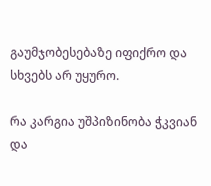გაუმჯობესებაზე იფიქრო და სხვებს არ უყურო.

რა კარგია უშპიზინობა ჭკვიან და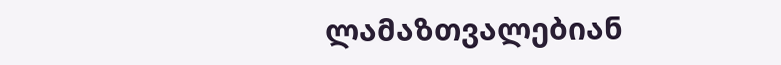ლამაზთვალებიან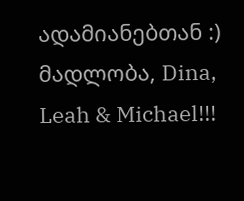ადამიანებთან :) მადლობა, Dina, Leah & Michael!!!